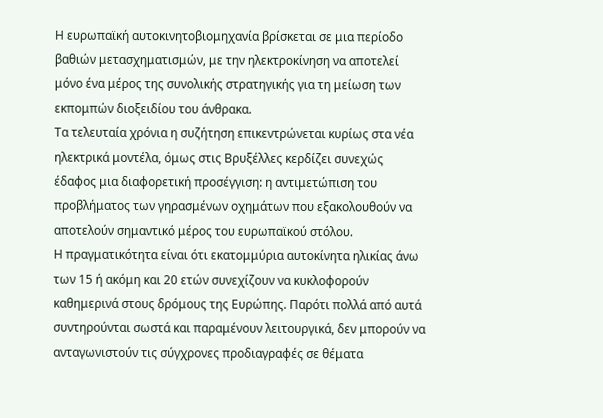Η ευρωπαϊκή αυτοκινητοβιομηχανία βρίσκεται σε μια περίοδο βαθιών μετασχηματισμών, με την ηλεκτροκίνηση να αποτελεί μόνο ένα μέρος της συνολικής στρατηγικής για τη μείωση των εκπομπών διοξειδίου του άνθρακα.
Τα τελευταία χρόνια η συζήτηση επικεντρώνεται κυρίως στα νέα ηλεκτρικά μοντέλα, όμως στις Βρυξέλλες κερδίζει συνεχώς έδαφος μια διαφορετική προσέγγιση: η αντιμετώπιση του προβλήματος των γηρασμένων οχημάτων που εξακολουθούν να αποτελούν σημαντικό μέρος του ευρωπαϊκού στόλου.
Η πραγματικότητα είναι ότι εκατομμύρια αυτοκίνητα ηλικίας άνω των 15 ή ακόμη και 20 ετών συνεχίζουν να κυκλοφορούν καθημερινά στους δρόμους της Ευρώπης. Παρότι πολλά από αυτά συντηρούνται σωστά και παραμένουν λειτουργικά, δεν μπορούν να ανταγωνιστούν τις σύγχρονες προδιαγραφές σε θέματα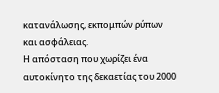κατανάλωσης, εκπομπών ρύπων και ασφάλειας.
Η απόσταση που χωρίζει ένα αυτοκίνητο της δεκαετίας του 2000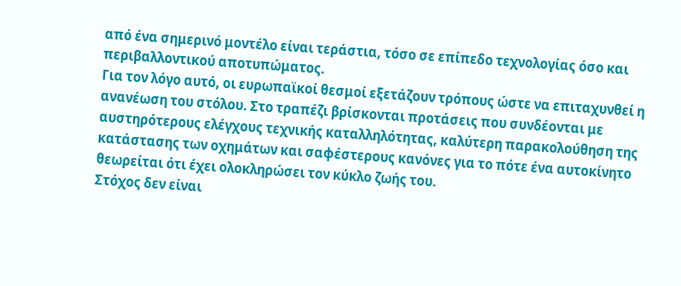από ένα σημερινό μοντέλο είναι τεράστια, τόσο σε επίπεδο τεχνολογίας όσο και περιβαλλοντικού αποτυπώματος.
Για τον λόγο αυτό, οι ευρωπαϊκοί θεσμοί εξετάζουν τρόπους ώστε να επιταχυνθεί η ανανέωση του στόλου. Στο τραπέζι βρίσκονται προτάσεις που συνδέονται με αυστηρότερους ελέγχους τεχνικής καταλληλότητας, καλύτερη παρακολούθηση της κατάστασης των οχημάτων και σαφέστερους κανόνες για το πότε ένα αυτοκίνητο θεωρείται ότι έχει ολοκληρώσει τον κύκλο ζωής του.
Στόχος δεν είναι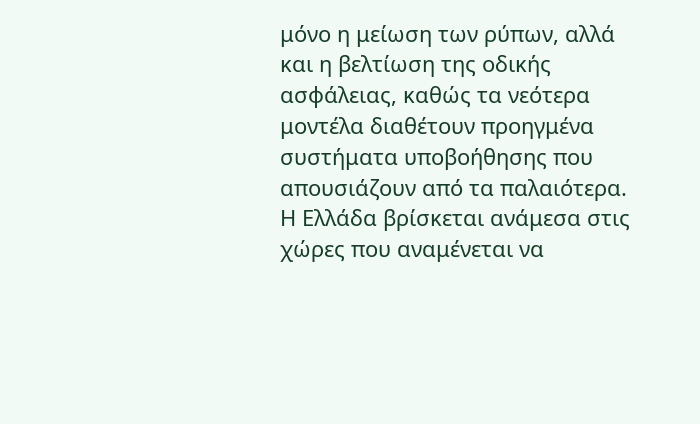μόνο η μείωση των ρύπων, αλλά και η βελτίωση της οδικής ασφάλειας, καθώς τα νεότερα μοντέλα διαθέτουν προηγμένα συστήματα υποβοήθησης που απουσιάζουν από τα παλαιότερα.
Η Ελλάδα βρίσκεται ανάμεσα στις χώρες που αναμένεται να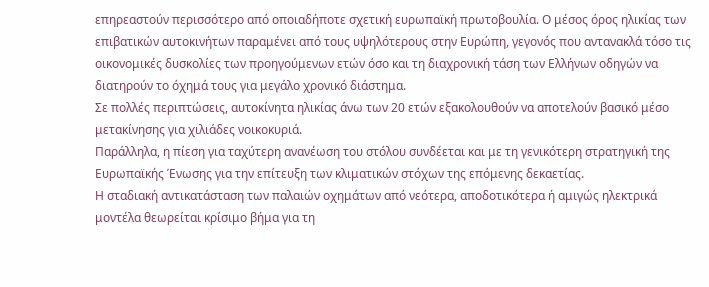επηρεαστούν περισσότερο από οποιαδήποτε σχετική ευρωπαϊκή πρωτοβουλία. Ο μέσος όρος ηλικίας των επιβατικών αυτοκινήτων παραμένει από τους υψηλότερους στην Ευρώπη, γεγονός που αντανακλά τόσο τις οικονομικές δυσκολίες των προηγούμενων ετών όσο και τη διαχρονική τάση των Ελλήνων οδηγών να διατηρούν το όχημά τους για μεγάλο χρονικό διάστημα.
Σε πολλές περιπτώσεις, αυτοκίνητα ηλικίας άνω των 20 ετών εξακολουθούν να αποτελούν βασικό μέσο μετακίνησης για χιλιάδες νοικοκυριά.
Παράλληλα, η πίεση για ταχύτερη ανανέωση του στόλου συνδέεται και με τη γενικότερη στρατηγική της Ευρωπαϊκής Ένωσης για την επίτευξη των κλιματικών στόχων της επόμενης δεκαετίας.
Η σταδιακή αντικατάσταση των παλαιών οχημάτων από νεότερα, αποδοτικότερα ή αμιγώς ηλεκτρικά μοντέλα θεωρείται κρίσιμο βήμα για τη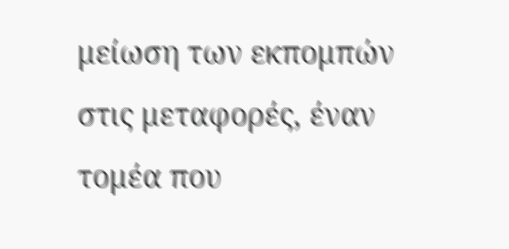μείωση των εκπομπών στις μεταφορές, έναν τομέα που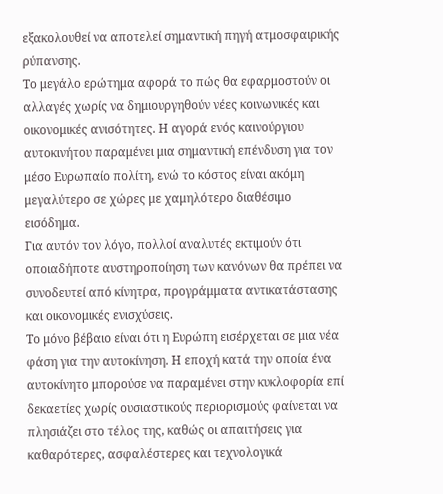εξακολουθεί να αποτελεί σημαντική πηγή ατμοσφαιρικής ρύπανσης.
Το μεγάλο ερώτημα αφορά το πώς θα εφαρμοστούν οι αλλαγές χωρίς να δημιουργηθούν νέες κοινωνικές και οικονομικές ανισότητες. Η αγορά ενός καινούργιου αυτοκινήτου παραμένει μια σημαντική επένδυση για τον μέσο Ευρωπαίο πολίτη, ενώ το κόστος είναι ακόμη μεγαλύτερο σε χώρες με χαμηλότερο διαθέσιμο εισόδημα.
Για αυτόν τον λόγο, πολλοί αναλυτές εκτιμούν ότι οποιαδήποτε αυστηροποίηση των κανόνων θα πρέπει να συνοδευτεί από κίνητρα, προγράμματα αντικατάστασης και οικονομικές ενισχύσεις.
Το μόνο βέβαιο είναι ότι η Ευρώπη εισέρχεται σε μια νέα φάση για την αυτοκίνηση. Η εποχή κατά την οποία ένα αυτοκίνητο μπορούσε να παραμένει στην κυκλοφορία επί δεκαετίες χωρίς ουσιαστικούς περιορισμούς φαίνεται να πλησιάζει στο τέλος της, καθώς οι απαιτήσεις για καθαρότερες, ασφαλέστερες και τεχνολογικά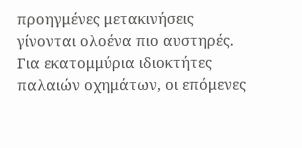προηγμένες μετακινήσεις γίνονται ολοένα πιο αυστηρές.
Για εκατομμύρια ιδιοκτήτες παλαιών οχημάτων, οι επόμενες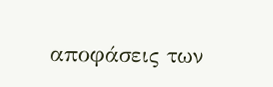αποφάσεις των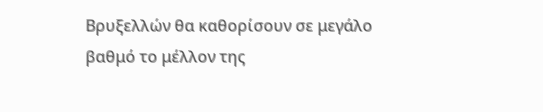Βρυξελλών θα καθορίσουν σε μεγάλο βαθμό το μέλλον της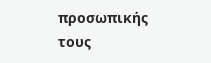προσωπικής τους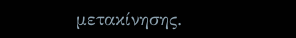μετακίνησης.